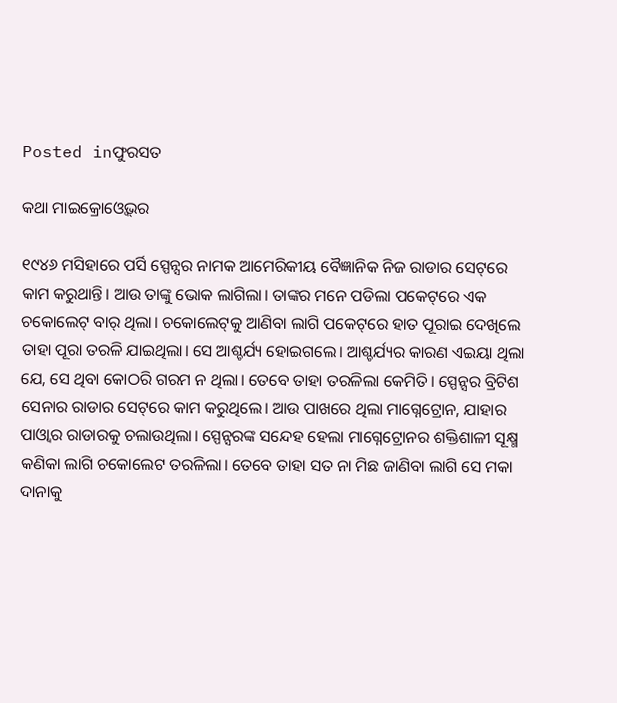Posted inଫୁରସତ

କଥା ମାଇକ୍ରୋଓ୍ବେଭ୍‌ର

୧୯୪୬ ମସିହାରେ ପର୍ସି ସ୍ପେନ୍ସର ନାମକ ଆମେରିକୀୟ ବୈଜ୍ଞାନିକ ନିଜ ରାଡାର ସେଟ୍‌ରେ କାମ କରୁଥାନ୍ତି। ଆଉ ତାଙ୍କୁ ଭୋକ ଲାଗିଲା। ତାଙ୍କର ମନେ ପଡିଲା ପକେଟ୍‌ରେ ଏକ ଚକୋଲେଟ୍‌ ବାର୍‌ ଥିଲା। ଚକୋଲେଟ୍‌କୁ ଆଣିବା ଲାଗି ପକେଟ୍‌ରେ ହାତ ପୂରାଇ ଦେଖିଲେ ତାହା ପୂରା ତରଳି ଯାଇଥିଲା। ସେ ଆଶ୍ଚର୍ଯ୍ୟ ହୋଇଗଲେ। ଆଶ୍ଚର୍ଯ୍ୟର କାରଣ ଏଇୟା ଥିଲା ଯେ, ସେ ଥିବା କୋଠରି ଗରମ ନ ଥିଲା। ତେବେ ତାହା ତରଳିଲା କେମିତି। ସ୍ପେନ୍ସର ବ୍ରିଟିଶ ସେନାର ରାଡାର ସେଟ୍‌ରେ କାମ କରୁଥିଲେ। ଆଉ ପାଖରେ ଥିଲା ମାଗ୍ନେଟ୍ରୋନ, ଯାହାର ପାଓ୍ବାର ରାଡାରକୁ ଚଲାଉଥିଲା। ସ୍ପେନ୍ସରଙ୍କ ସନ୍ଦେହ ହେଲା ମାଗ୍ନେଟ୍ରୋନର ଶକ୍ତିଶାଳୀ ସୂକ୍ଷ୍ମ କଣିକା ଲାଗି ଚକୋଲେଟ ତରଳିଲା। ତେବେ ତାହା ସତ ନା ମିଛ ଜାଣିବା ଲାଗି ସେ ମକା ଦାନାକୁ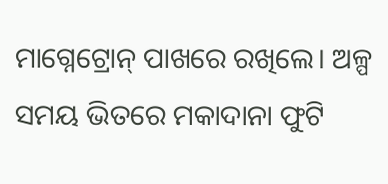ମାଗ୍ନେଟ୍ରୋନ୍‌ ପାଖରେ ରଖିଲେ। ଅଳ୍ପ ସମୟ ଭିତରେ ମକାଦାନା ଫୁଟି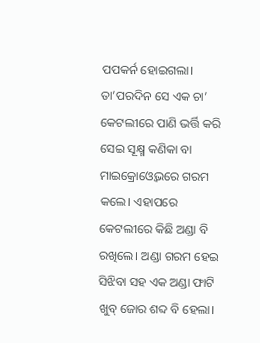ପପକର୍ନ ହୋଇଗଲା। ତା’ପରଦିନ ସେ ଏକ ଚା’ କେଟଲୀରେ ପାଣି ଭର୍ତ୍ତି କରି ସେଇ ସୂକ୍ଷ୍ମ କଣିକା ବା ମାଇକ୍ରୋଓ୍ବେଭରେ ଗରମ କଲେ। ଏହାପରେ କେଟଲୀରେ କିଛି ଅଣ୍ଡା ବି ରଖିଲେ। ଅଣ୍ଡା ଗରମ ହେଇ ସିଝିବା ସହ ଏକ ଅଣ୍ଡା ଫାଟି ଖୁବ୍‌ ଜୋର ଶବ୍ଦ ବି ହେଲା।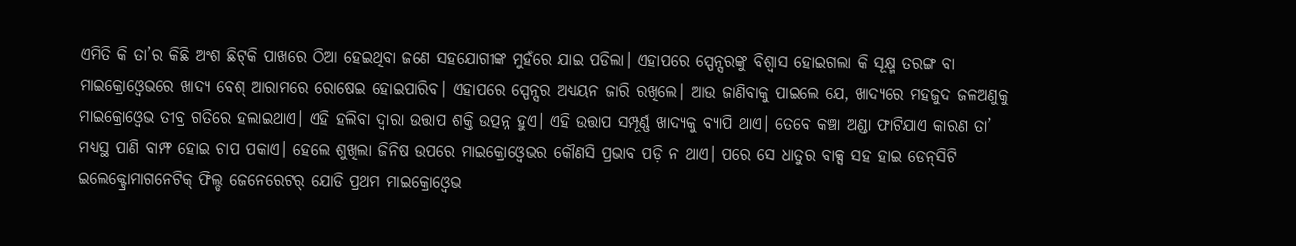ଏମିତି କି ତା’ର କିଛି ଅଂଶ ଛିଟ୍‌କି ପାଖରେ ଠିଆ ହେଇଥିବା ଜଣେ ସହଯୋଗୀଙ୍କ ମୁହଁରେ ଯାଇ ପଡିଲା। ଏହାପରେ ସ୍ପେନ୍ସରଙ୍କୁ ବିଶ୍ୱାସ ହୋଇଗଲା କି ସୂକ୍ଷ୍ମ ତରଙ୍ଗ ବା ମାଇକ୍ରୋଓ୍ବେଭରେ ଖାଦ୍ୟ ବେଶ୍‌ ଆରାମରେ ରୋଷେଇ ହୋଇପାରିବ। ଏହାପରେ ସ୍ପେନ୍ସର ଅଧ୍ୟୟନ ଜାରି ରଖିଲେ। ଆଉ ଜାଣିବାକୁ ପାଇଲେ ଯେ, ଖାଦ୍ୟରେ ମହଜୁଦ ଜଳଅଣୁକୁ ମାଇକ୍ରୋଓ୍ବେଭ ତୀବ୍ର ଗତିରେ ହଲାଇଥାଏ। ଏହି ହଲିବା ଦ୍ୱାରା ଉତ୍ତାପ ଶକ୍ତି ଉତ୍ପନ୍ନ ହୁଏ। ଏହି ଉତ୍ତାପ ସମ୍ପୂର୍ଣ୍ଣ ଖାଦ୍ୟକୁ ବ୍ୟାପି ଥାଏ। ତେବେ କଞ୍ଚା ଅଣ୍ଡା ଫାଟିଯାଏ କାରଣ ତା’ ମଧ୍ୟସ୍ଥ ପାଣି ବାମ୍ଫ ହୋଇ ଚାପ ପକାଏ। ହେଲେ ଶୁଖିଲା ଜିନିଷ ଉପରେ ମାଇକ୍ରୋଓ୍ବେଭର କୌଣସି ପ୍ରଭାବ ପଡ଼ି ନ ଥାଏ। ପରେ ସେ ଧାତୁର ବାକ୍ସ ସହ ହାଇ ଡେନ୍‌ସିଟି ଇଲେକ୍ଟ୍ରୋମାଗନେଟିକ୍‌ ଫିଲ୍ଡ ଜେନେରେଟର୍‌ ଯୋଡି ପ୍ରଥମ ମାଇକ୍ରୋଓ୍ବେଭ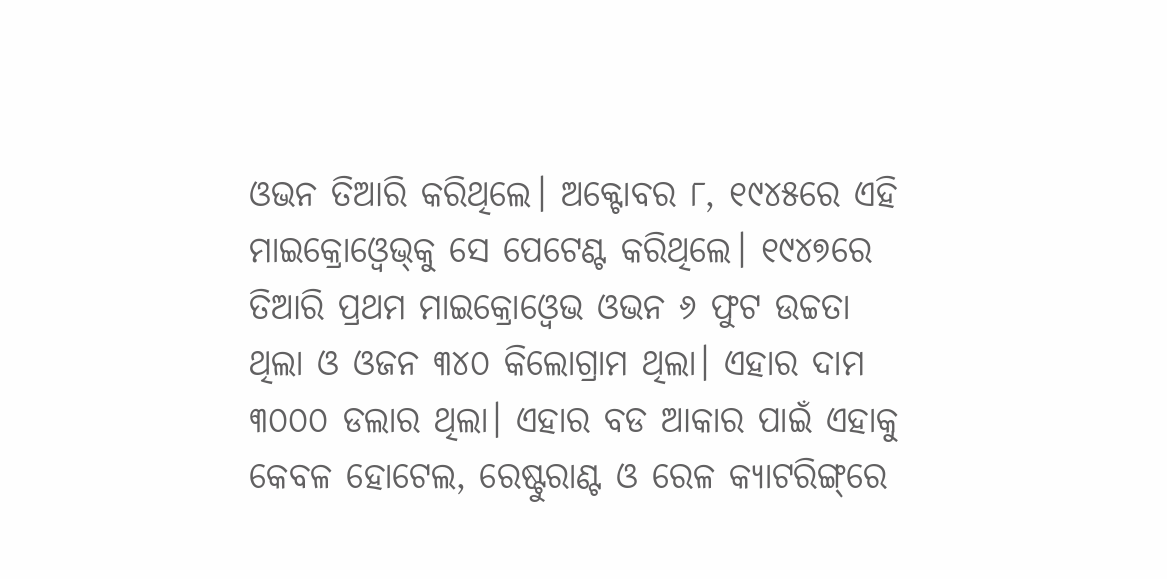ଓଭନ ତିଆରି କରିଥିଲେ। ଅକ୍ଟୋବର ୮, ୧୯୪୫ରେ ଏହି ମାଇକ୍ରୋଓ୍ବେଭ୍‌କୁ ସେ ପେଟେଣ୍ଟ କରିଥିଲେ। ୧୯୪୭ରେ ତିଆରି ପ୍ରଥମ ମାଇକ୍ରୋଓ୍ବେଭ ଓଭନ ୬ ଫୁଟ ଉଚ୍ଚତା ଥିଲା ଓ ଓଜନ ୩୪୦ କିଲୋଗ୍ରାମ ଥିଲା। ଏହାର ଦାମ ୩୦୦୦ ଡଲାର ଥିଲା। ଏହାର ବଡ ଆକାର ପାଇଁ ଏହାକୁ କେବଳ ହୋଟେଲ, ରେଷ୍ଟୁରାଣ୍ଟ ଓ ରେଳ କ୍ୟାଟରିଙ୍ଗ୍‌ରେ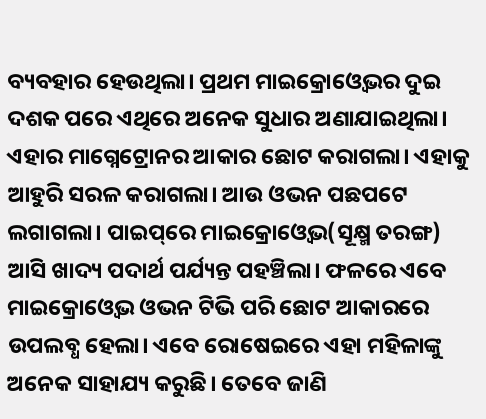ବ୍ୟବହାର ହେଉଥିଲା। ପ୍ରଥମ ମାଇକ୍ରୋଓ୍ବେଭର ଦୁଇ ଦଶକ ପରେ ଏଥିରେ ଅନେକ ସୁଧାର ଅଣାଯାଇଥିଲା। ଏହାର ମାଗ୍ନେଟ୍ରୋନର ଆକାର ଛୋଟ କରାଗଲା। ଏହାକୁ ଆହୁରି ସରଳ କରାଗଲା। ଆଉ ଓଭନ ପଛପଟେ ଲଗାଗଲା। ପାଇପ୍‌ରେ ମାଇକ୍ରୋଓ୍ବେଭ(ସୂକ୍ଷ୍ମ ତରଙ୍ଗ) ଆସି ଖାଦ୍ୟ ପଦାର୍ଥ ପର୍ଯ୍ୟନ୍ତ ପହଞ୍ଚିଲା। ଫଳରେ ଏବେ ମାଇକ୍ରୋଓ୍ବେଭ ଓଭନ ଟିଭି ପରି ଛୋଟ ଆକାରରେ ଉପଲବ୍ଧ ହେଲା। ଏବେ ରୋଷେଇରେ ଏହା ମହିଳାଙ୍କୁ ଅନେକ ସାହାଯ୍ୟ କରୁଛି। ତେବେ ଜାଣି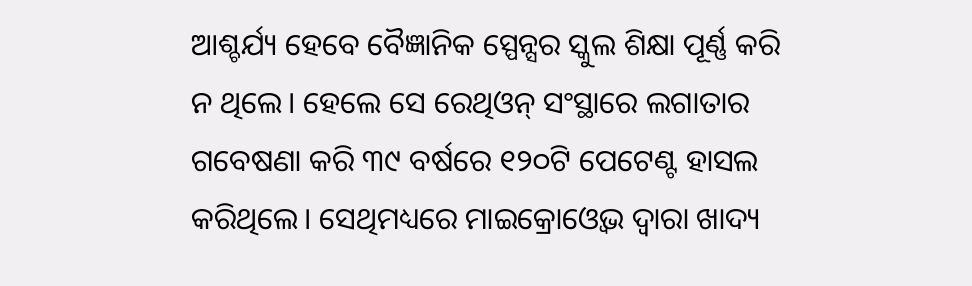ଆଶ୍ଚର୍ଯ୍ୟ ହେବେ ବୈଜ୍ଞାନିକ ସ୍ପେନ୍ସର ସ୍କୁଲ ଶିକ୍ଷା ପୂର୍ଣ୍ଣ କରି ନ ଥିଲେ। ହେଲେ ସେ ରେଥିଓନ୍‌ ସଂସ୍ଥାରେ ଲଗାତାର ଗବେଷଣା କରି ୩୯ ବର୍ଷରେ ୧୨୦ଟି ପେଟେଣ୍ଟ ହାସଲ କରିଥିଲେ। ସେଥିମଧ୍ୟରେ ମାଇକ୍ରୋଓ୍ବେଭ ଦ୍ୱାରା ଖାଦ୍ୟ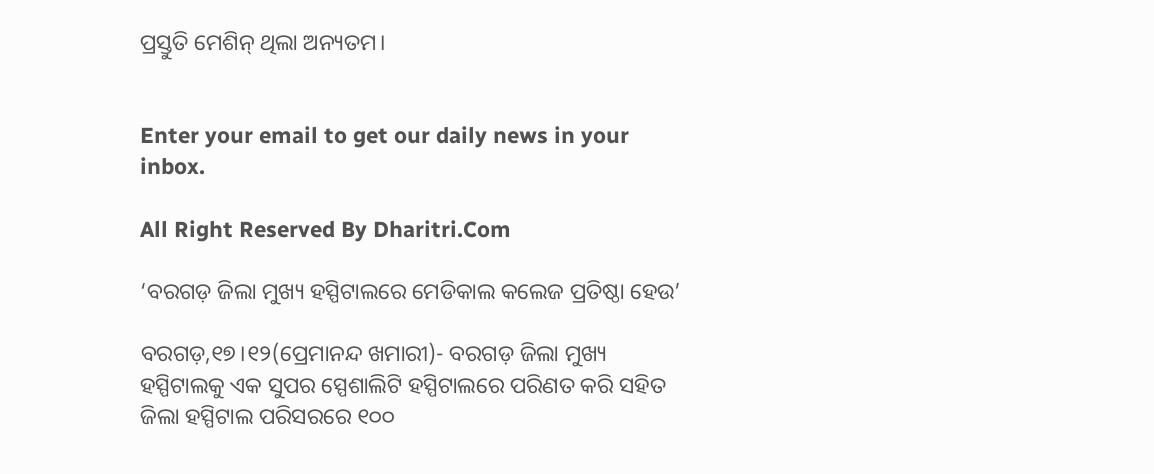ପ୍ରସ୍ତୁତି ମେଶିନ୍‌ ଥିଲା ଅନ୍ୟତମ।


Enter your email to get our daily news in your inbox.

All Right Reserved By Dharitri.Com

‘ବରଗଡ଼ ଜିଲା ମୁଖ୍ୟ ହସ୍ପିଟାଲରେ ମେଡିକାଲ କଲେଜ ପ୍ରତିଷ୍ଠା ହେଉ’

ବରଗଡ଼,୧୭।୧୨(ପ୍ରେମାନନ୍ଦ ଖମାରୀ)- ବରଗଡ଼ ଜିଲା ମୁଖ୍ୟ ହସ୍ପିଟାଲକୁ ଏକ ସୁପର ସ୍ପେଶାଲିଟି ହସ୍ପିଟାଲରେ ପରିଣତ କରି ସହିତ ଜିଲା ହସ୍ପିଟାଲ ପରିସରରେ ୧୦୦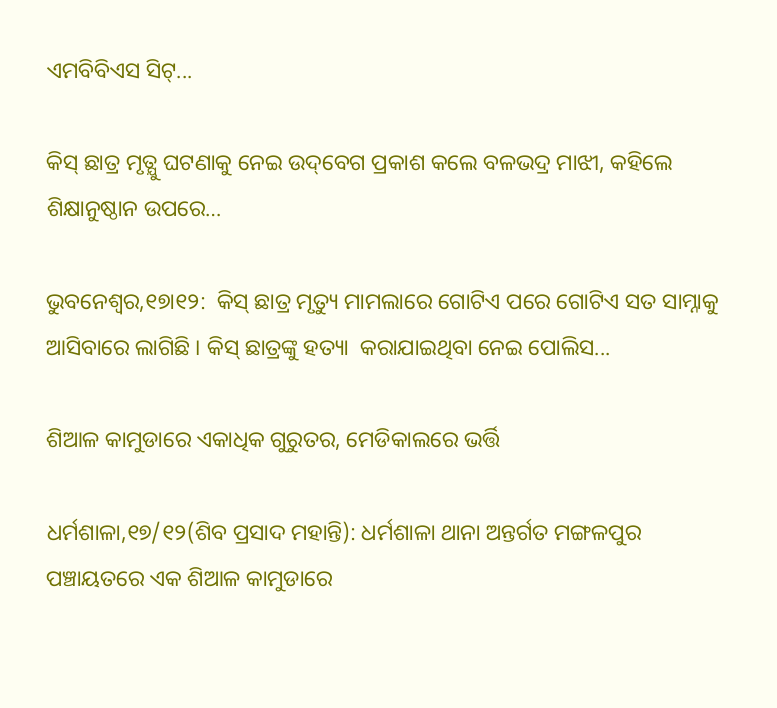ଏମବିବିଏସ ସିଟ୍...

କିସ୍‌ ଛାତ୍ର ମୃତ୍ଯୁ ଘଟଣାକୁ ନେଇ ଉଦ୍‌ବେଗ ପ୍ରକାଶ କଲେ ବଳଭଦ୍ର ମାଝୀ, କହିଲେ ଶିକ୍ଷାନୁଷ୍ଠାନ ଉପରେ…

ଭୁବନେଶ୍ୱର,୧୭ା୧୨:  କିସ୍ ଛାତ୍ର ମୃତ୍ୟୁ ମାମଲାରେ ଗୋଟିଏ ପରେ ଗୋଟିଏ ସତ ସାମ୍ନାକୁ ଆସିବାରେ ଲାଗିଛି । କିସ୍‌ ଛାତ୍ରଙ୍କୁ ହତ୍ୟା  କରାଯାଇଥିବା ନେଇ ପୋଲିସ...

ଶିଆଳ କାମୁଡାରେ ଏକାଧିକ ଗୁରୁତର, ମେଡିକାଲରେ ଭର୍ତ୍ତି

ଧର୍ମଶାଳା,୧୭/୧୨(ଶିବ ପ୍ରସାଦ ମହାନ୍ତି): ଧର୍ମଶାଳା ଥାନା ଅନ୍ତର୍ଗତ ମଙ୍ଗଳପୁର ପଞ୍ଚାୟତରେ ଏକ ଶିଆଳ କାମୁଡାରେ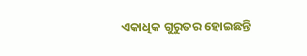ଏକାଧିକ ଗୁରୁତର ହୋଇଛନ୍ତି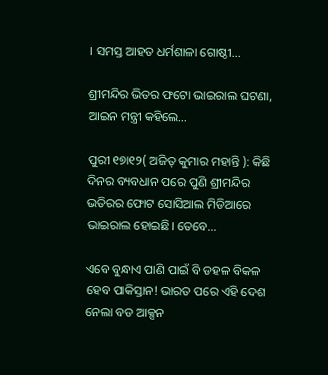। ସମସ୍ତ ଆହତ ଧର୍ମଶାଳା ଗୋଷ୍ଠୀ...

ଶ୍ରୀମନ୍ଦିର ଭିତର ଫଟୋ ଭାଇରାଲ ଘଟଣା, ଆଇନ ମନ୍ତ୍ରୀ କହିଲେ…

ପୁରୀ ୧୭ା୧୨( ଅଜିତ୍ କୁମାର ମହାନ୍ତି ): କିଛି ଦିନର ବ୍ୟବଧାନ ପରେ ପୁଣି ଶ୍ରୀମନ୍ଦିର ଭତିରର ଫୋଟ ସୋସିଆଲ ମିଡିଆରେ ଭାଇରାଲ ହୋଇଛି। ତେବେ...

ଏବେ ବୁନ୍ଧାଏ ପାଣି ପାଇଁ ବି ଡହଳ ବିକଳ ହେବ ପାକିସ୍ତାନ! ଭାରତ ପରେ ଏହି ଦେଶ ନେଲା ବଡ ଆକ୍ସନ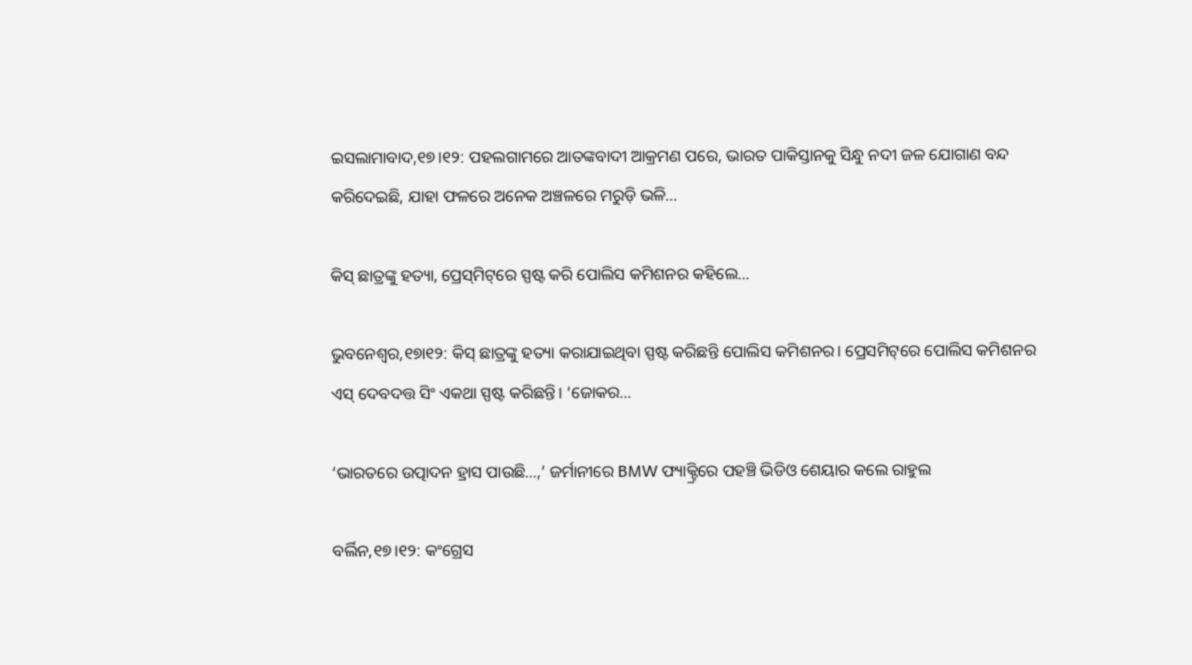ଇସଲାମାବାଦ,୧୭।୧୨: ପହଲଗାମରେ ଆତଙ୍କବାଦୀ ଆକ୍ରମଣ ପରେ, ଭାରତ ପାକିସ୍ତାନକୁ ସିନ୍ଧୁ ନଦୀ ଜଳ ଯୋଗାଣ ବନ୍ଦ କରିଦେଇଛି, ଯାହା ଫଳରେ ଅନେକ ଅଞ୍ଚଳରେ ମରୁଡ଼ି ଭଳି...

କିସ୍‌ ଛାତ୍ରଙ୍କୁ ହତ୍ୟା, ପ୍ରେସ୍‌ମିଟ୍‌ରେ ସ୍ପଷ୍ଟ କରି ପୋଲିସ କମିଶନର କହିଲେ…

ଭୁବନେଶ୍ୱର,୧୭ା୧୨: କିସ୍‌ ଛାତ୍ରଙ୍କୁ ହତ୍ୟା କରାଯାଇଥିବା ସ୍ପଷ୍ଟ କରିଛନ୍ତି ପୋଲିସ କମିଶନର। ପ୍ରେସମିଟ୍‌ରେ ପୋଲିସ କମିଶନର ଏସ୍‌ ଦେବଦତ୍ତ ସିଂ ଏକଥା ସ୍ପଷ୍ଟ କରିଛନ୍ତି। ‘ଜୋକର...

‘ଭାରତରେ ଉତ୍ପାଦନ ହ୍ରାସ ପାଉଛି…,’ ଜର୍ମାନୀରେ BMW ଫ୍ୟାକ୍ଟ୍ରିରେ ପହଞ୍ଚି ଭିଡିଓ ଶେୟାର କଲେ ରାହୁଲ

ବର୍ଲିନ,୧୭।୧୨: କଂଗ୍ରେସ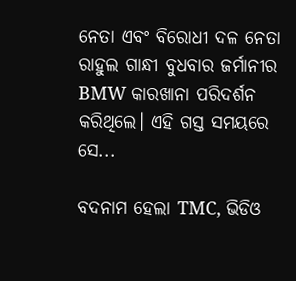ନେତା ଏବଂ ବିରୋଧୀ ଦଳ ନେତା ରାହୁଲ ଗାନ୍ଧୀ ବୁଧବାର ଜର୍ମାନୀର BMW କାରଖାନା ପରିଦର୍ଶନ କରିଥିଲେ। ଏହି ଗସ୍ତ ସମୟରେ ସେ...

ବଦନାମ ହେଲା TMC, ଭିଡିଓ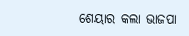ଶେୟାର କଲା ଭାଜପା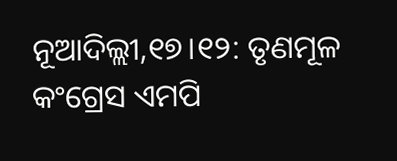ନୂଆଦିଲ୍ଲୀ,୧୭।୧୨: ତୃଣମୂଳ କଂଗ୍ରେସ ଏମପି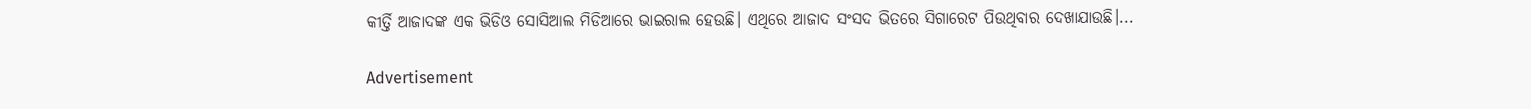କୀର୍ତ୍ତି ଆଜାଦଙ୍କ ଏକ ଭିଡିଓ ସୋସିଆଲ ମିଡିଆରେ ଭାଇରାଲ ହେଉଛି। ଏଥିରେ ଆଜାଦ ସଂସଦ ଭିତରେ ସିଗାରେଟ ପିଉଥିବାର ଦେଖାଯାଉଛି।...

Advertisement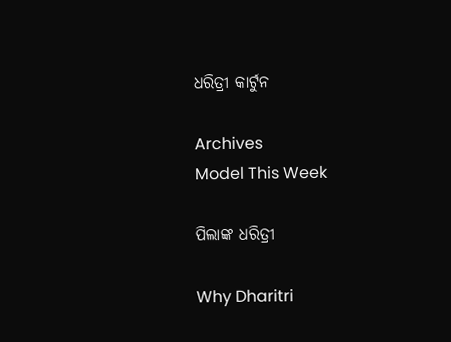ଧରିତ୍ରୀ କାର୍ଟୁନ

Archives
Model This Week

ପିଲାଙ୍କ ଧରିତ୍ରୀ

Why Dharitri